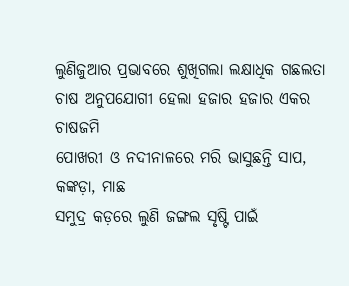ଲୁଣିଜୁଆର ପ୍ରଭାବରେ ଶୁଖିଗଲା ଲକ୍ଷାଧିକ ଗଛଲତା
ଚାଷ ଅନୁପଯୋଗୀ ହେଲା ହଜାର ହଜାର ଏକର ଚାଷଜମି
ପୋଖରୀ ଓ ନଦୀନାଳରେ ମରି ଭାସୁଛନ୍ତି ସାପ, କଙ୍କଡ଼ା, ମାଛ
ସମୁଦ୍ର କଡ଼ରେ ଲୁଣି ଜଙ୍ଗଲ ସୃଷ୍ଟି ପାଇଁ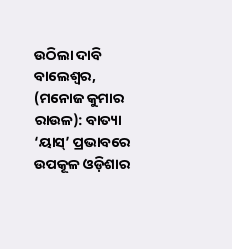ଉଠିଲା ଦାବି
ବାଲେଶ୍ବର, (ମନୋଜ କୁମାର ରାଉଳ): ବାତ୍ୟା ‘ୟାସ୍’ ପ୍ରଭାବରେ ଉପକୂଳ ଓଡ଼ିଶାର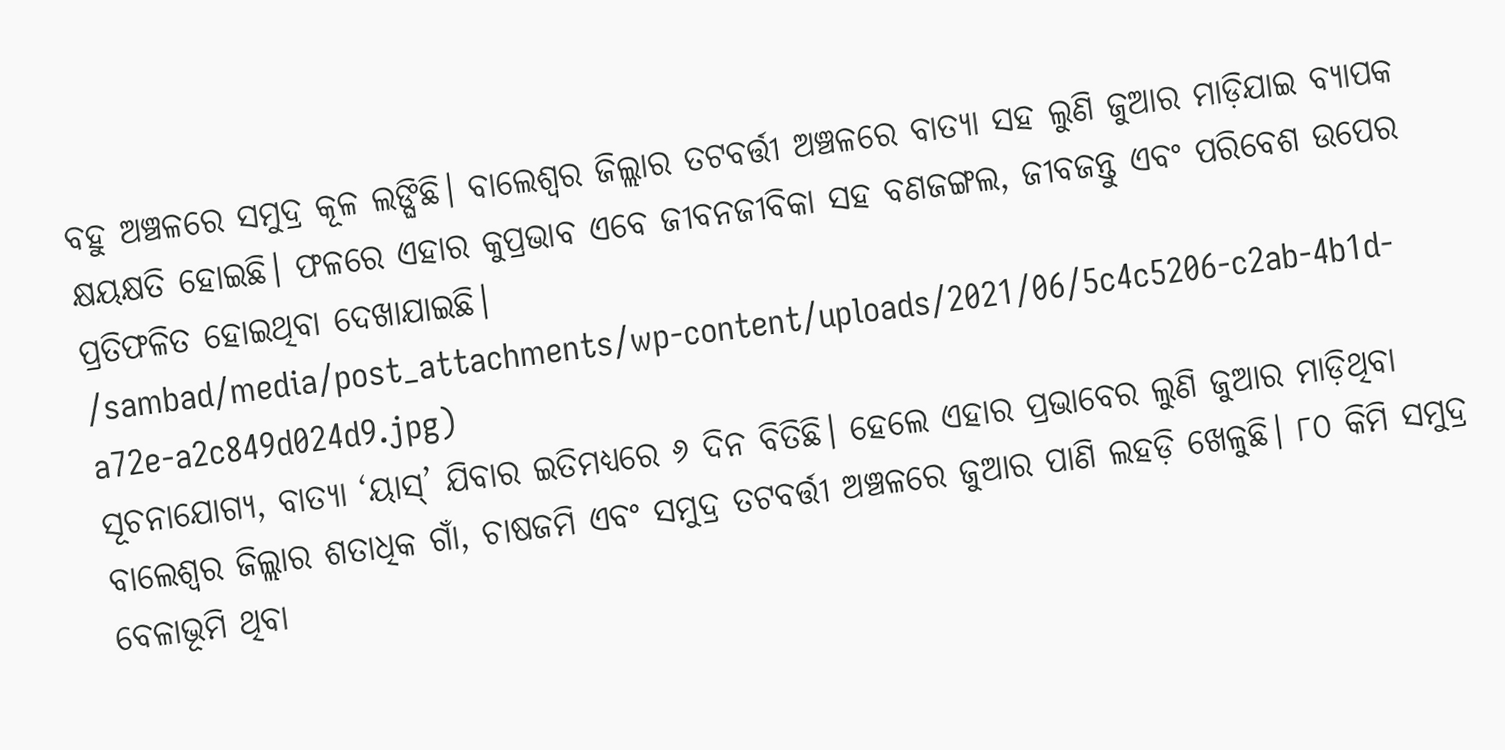ବହୁ ଅଞ୍ଚଳରେ ସମୁଦ୍ର କୂଳ ଲଙ୍ଘିଛି। ବାଲେଶ୍ବର ଜିଲ୍ଲାର ତଟବର୍ତ୍ତୀ ଅଞ୍ଚଳରେ ବାତ୍ୟା ସହ ଲୁଣି ଜୁଆର ମାଡ଼ିଯାଇ ବ୍ୟାପକ କ୍ଷୟକ୍ଷତି ହୋଇଛି। ଫଳରେ ଏହାର କୁପ୍ରଭାବ ଏବେ ଜୀବନଜୀବିକା ସହ ବଣଜଙ୍ଗଲ, ଜୀବଜନ୍ତୁ ଏବଂ ପରିବେଶ ଉପେର ପ୍ରତିଫଳିତ ହୋଇଥିବା ଦେଖାଯାଇଛି।
/sambad/media/post_attachments/wp-content/uploads/2021/06/5c4c5206-c2ab-4b1d-a72e-a2c849d024d9.jpg)
ସୂଚନାଯୋଗ୍ୟ, ବାତ୍ୟା ‘ୟାସ୍’ ଯିବାର ଇତିମଧ୍ୟରେ ୬ ଦିନ ବିତିଛି। ହେଲେ ଏହାର ପ୍ରଭାବେର ଲୁଣି ଜୁଆର ମାଡ଼ିଥିବା ବାଲେଶ୍ବର ଜିଲ୍ଲାର ଶତାଧିକ ଗାଁ, ଚାଷଜମି ଏବଂ ସମୁଦ୍ର ତଟବର୍ତ୍ତୀ ଅଞ୍ଚଳରେ ଜୁଆର ପାଣି ଲହଡ଼ି ଖେଳୁଛି। ୮୦ କିମି ସମୁଦ୍ର ବେଳାଭୂମି ଥିବା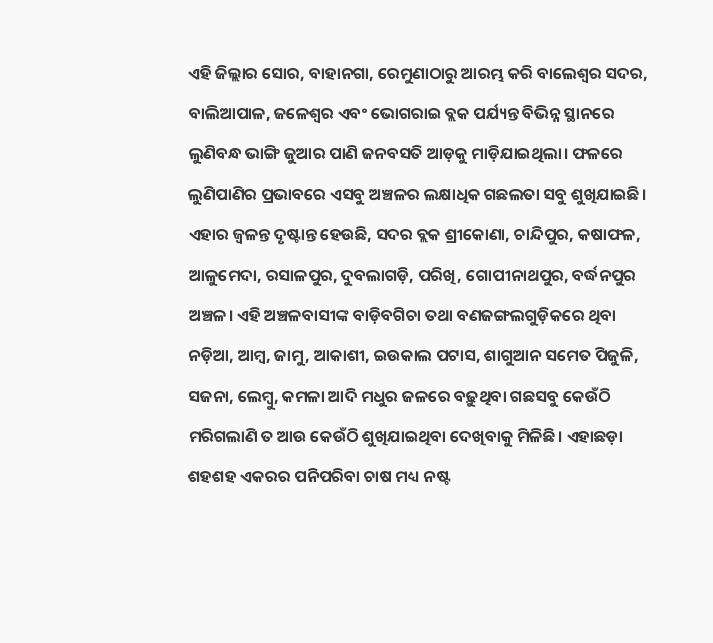ଏହି ଜିଲ୍ଲାର ସୋର, ବାହାନଗା, ରେମୁଣାଠାରୁ ଆରମ୍ଭ କରି ବାଲେଶ୍ବର ସଦର, ବାଲିଆପାଳ, ଜଳେଶ୍ବର ଏବଂ ଭୋଗରାଇ ବ୍ଲକ ପର୍ଯ୍ୟନ୍ତ ବିଭିନ୍ନ ସ୍ଥାନରେ ଲୁଣିବନ୍ଧ ଭାଙ୍ଗି ଜୁଆର ପାଣି ଜନବସତି ଆଡ଼କୁ ମାଡ଼ିଯାଇଥିଲା। ଫଳରେ ଲୁଣିପାଣିର ପ୍ରଭାବରେ ଏସବୁ ଅଞ୍ଚଳର ଲକ୍ଷାଧିକ ଗଛଲତା ସବୁ ଶୁଖିଯାଇଛି। ଏହାର ଜ୍ବଳନ୍ତ ଦୃଷ୍ଟାନ୍ତ ହେଉଛି, ସଦର ବ୍ଲକ ଶ୍ରୀକୋଣା, ଚାନ୍ଦିପୁର, କଷାଫଳ, ଆଳୁମେଦା, ରସାଳପୁର, ଦୁବଲାଗଡ଼ି, ପରିଖି, ଗୋପୀନାଥପୁର, ବର୍ଦ୍ଧନପୁର ଅଞ୍ଚଳ। ଏହି ଅଞ୍ଚଳବାସୀଙ୍କ ବାଡ଼ିବଗିଚା ତଥା ବଣଜଙ୍ଗଲଗୁଡ଼ିକରେ ଥିବା ନଡ଼ିଆ, ଆମ୍ବ, ଜାମୁ, ଆକାଶୀ, ଇଉକାଲ ପଟାସ, ଶାଗୁଆନ ସମେତ ପିଜୁଳି, ସଜନା, ଲେମ୍ବୁ, କମଳା ଆଦି ମଧୁର ଜଳରେ ବଢ଼ୁଥିବା ଗଛସବୁ କେଉଁଠି ମରିଗଲାଣି ତ ଆଉ କେଉଁଠି ଶୁଖିଯାଇଥିବା ଦେଖିବାକୁ ମିଳିଛି। ଏହାଛଡ଼ା ଶହଶହ ଏକରର ପନିପରିବା ଚାଷ ମଧ୍ୟ ନଷ୍ଟ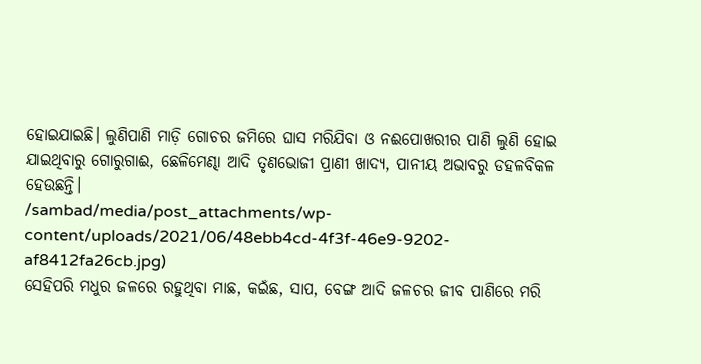ହୋଇଯାଇଛି। ଲୁଣିପାଣି ମାଡ଼ି ଗୋଚର ଜମିରେ ଘାସ ମରିଯିବା ଓ ନଈପୋଖରୀର ପାଣି ଲୁଣି ହୋଇ ଯାଇଥିବାରୁ ଗୋରୁଗାଈ, ଛେଳିମେଣ୍ଢା ଆଦି ତୃଣଭୋଜୀ ପ୍ରାଣୀ ଖାଦ୍ୟ, ପାନୀୟ ଅଭାବରୁ ଡହଳବିକଳ ହେଉଛନ୍ତି।
/sambad/media/post_attachments/wp-content/uploads/2021/06/48ebb4cd-4f3f-46e9-9202-af8412fa26cb.jpg)
ସେହିପରି ମଧୁର ଜଳରେ ରହୁଥିବା ମାଛ, କଇଁଛ, ସାପ, ବେଙ୍ଗ ଆଦି ଜଳଚର ଜୀବ ପାଣିରେ ମରି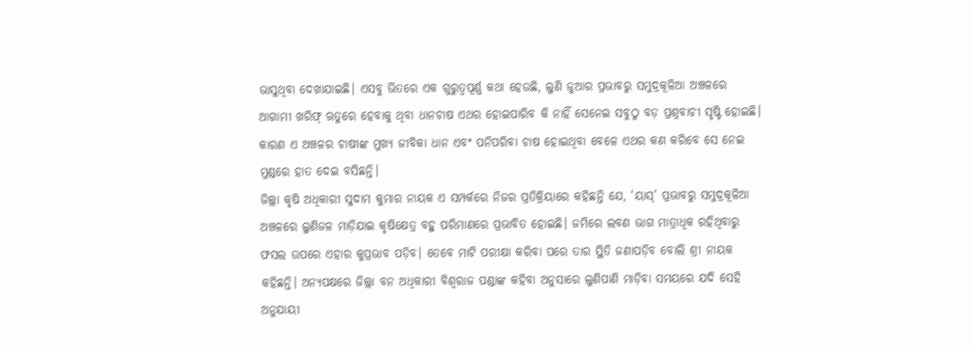ଭାସୁଥିବା ଦେଖାଯାଇଛି। ଏସବୁ ଭିତରେ ଏକ ଗୁରୁତ୍ବପୂର୍ଣ୍ଣ କଥା ହେଉଛି, ଲୁଣି ଜୁଆର ପ୍ରଭାବରୁ ସମୁଦ୍ରକୂଳିଆ ଅଞ୍ଚଳରେ ଆଗାମୀ ଖରିଫ୍ ଋତୁରେ ହେବାକୁ ଥିବା ଧାନଚାଷ ଏଥର ହୋଇପାରିବ କି ନାହିଁ ସେନେଇ ସବୁଠୁ ବଡ଼ ପ୍ରଶ୍ନବାଚୀ ସୃଷ୍ଟି ହୋଇଛି। କାରଣ ଏ ଅଞ୍ଚଳର ଚାଷୀଙ୍କ ମୁଖ୍ୟ ଜୀବିକା ଧାନ ଏବଂ ପନିପରିବା ଚାଷ ହୋଇଥିବା ବେଳେ ଏଥର କଣ କରିବେ ସେ ନେଇ ମୁଣ୍ଡରେ ହାତ ଦେଇ ବସିଛନ୍ତି।
ଜିଲ୍ଲା କୃଷି ଅଧିକାରୀ ସୁଦାମ କୁମାର ନାୟକ ଏ ସମ୍ପର୍କରେ ନିଜର ପ୍ରତିକ୍ରିୟାରେ କହିଛନ୍ତି ଯେ, ‘ୟାସ୍’ ପ୍ରଭାବରୁ ସମୁଦ୍ରକୂଳିଆ ଅଞ୍ଚଳରେ ଲୁଣିଜଳ ମାଡ଼ିଯାଇ କୃଷିକ୍ଷେତ୍ର ବହୁ ପରିମାଣରେ ପ୍ରଭାବିତ ହୋଇଛି। ଜମିରେ ଲବଣ ଭାଗ ମାତ୍ରାଧିକ ରହିଥିବାରୁ ଫସଲ ଉପରେ ଏହାର କୁପ୍ରଭାବ ପଡ଼ିବ। ତେବେ ମାଟି ପରୀକ୍ଷା କରିବା ପରେ ତାର ସ୍ଥିତି ଜଣାପଡ଼ିବ ବୋଲି ଶ୍ରୀ ନାୟକ କହିଛନ୍ତି। ଅନ୍ୟପକ୍ଷରେ ଜିଲ୍ଲା ବନ ଅଧିକାରୀ ବିଶ୍ବରାଜ ପଣ୍ଡାଙ୍କ କହିବା ଅନୁସାରେ ଲୁଣିପାଣି ମାଡ଼ିବା ସମୟରେ ଯଦି ସେହି ଅନୁଯାୟୀ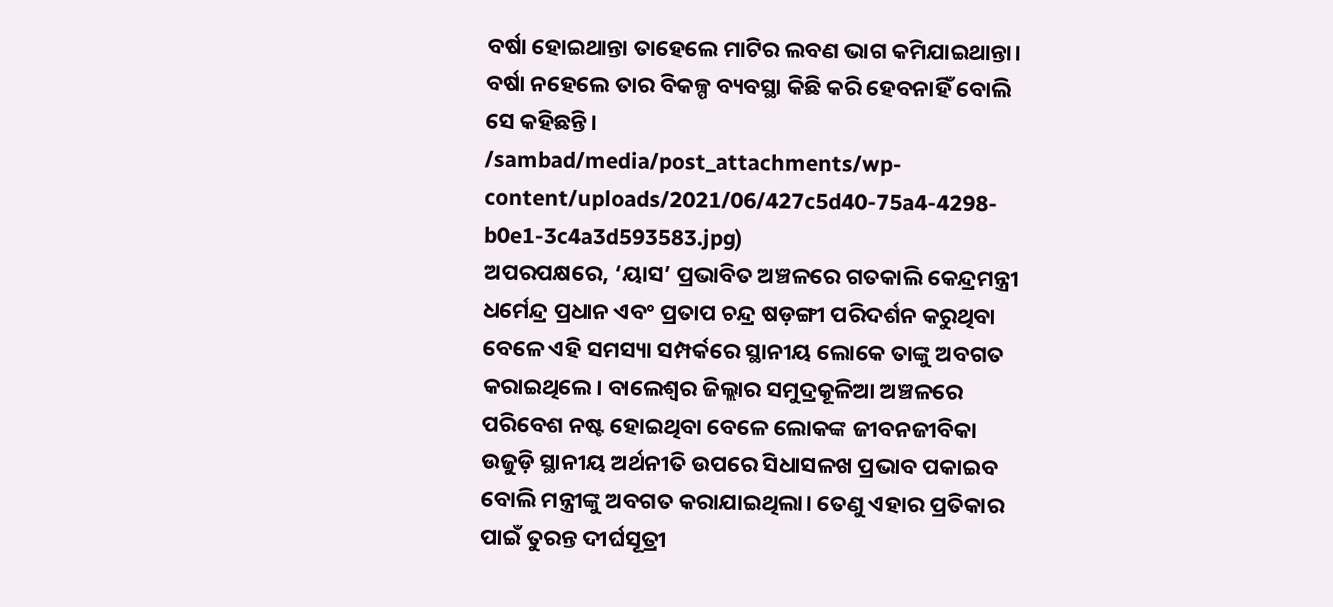ବର୍ଷା ହୋଇଥାନ୍ତା ତାହେଲେ ମାଟିର ଲବଣ ଭାଗ କମିଯାଇଥାନ୍ତା। ବର୍ଷା ନହେଲେ ତାର ବିକଳ୍ପ ବ୍ୟବସ୍ଥା କିଛି କରି ହେବନାହିଁ ବୋଲି ସେ କହିଛନ୍ତି।
/sambad/media/post_attachments/wp-content/uploads/2021/06/427c5d40-75a4-4298-b0e1-3c4a3d593583.jpg)
ଅପରପକ୍ଷରେ, ‘ୟାସ’ ପ୍ରଭାବିତ ଅଞ୍ଚଳରେ ଗତକାଲି କେନ୍ଦ୍ରମନ୍ତ୍ରୀ ଧର୍ମେନ୍ଦ୍ର ପ୍ରଧାନ ଏବଂ ପ୍ରତାପ ଚନ୍ଦ୍ର ଷଡ଼ଙ୍ଗୀ ପରିଦର୍ଶନ କରୁଥିବା ବେଳେ ଏହି ସମସ୍ୟା ସମ୍ପର୍କରେ ସ୍ଥାନୀୟ ଲୋକେ ତାଙ୍କୁ ଅବଗତ କରାଇଥିଲେ। ବାଲେଶ୍ବର ଜିଲ୍ଲାର ସମୁଦ୍ରକୂଳିଆ ଅଞ୍ଚଳରେ ପରିବେଶ ନଷ୍ଟ ହୋଇଥିବା ବେଳେ ଲୋକଙ୍କ ଜୀବନଜୀବିକା ଉଜୁଡ଼ି ସ୍ଥାନୀୟ ଅର୍ଥନୀତି ଉପରେ ସିଧାସଳଖ ପ୍ରଭାବ ପକାଇବ ବୋଲି ମନ୍ତ୍ରୀଙ୍କୁ ଅବଗତ କରାଯାଇଥିଲା। ତେଣୁ ଏହାର ପ୍ରତିକାର ପାଇଁ ତୁରନ୍ତ ଦୀର୍ଘସୂତ୍ରୀ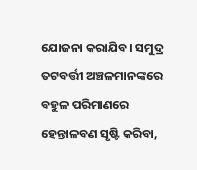ଯୋଜନା କରାଯିବ। ସମୁଦ୍ର ତଟବର୍ତ୍ତୀ ଅଞ୍ଚଳମାନଙ୍କରେ ବହୁଳ ପରିମାଣରେ ହେନ୍ତାଳବଣ ସୃଷ୍ଟି କରିବା,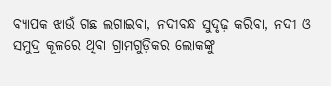ବ୍ୟାପକ ଝାଉଁ ଗଛ ଲଗାଇବା, ନଦୀବନ୍ଧ ସୁଦୃଢ଼ କରିବା, ନଦୀ ଓ ସମୁଦ୍ର କୂଳରେ ଥିବା ଗ୍ରାମଗୁଡ଼ିକର ଲୋକଙ୍କୁ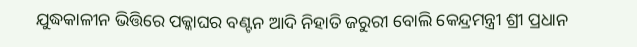ଯୁଦ୍ଧକାଳୀନ ଭିତ୍ତିରେ ପକ୍କାଘର ବଣ୍ଟନ ଆଦି ନିହାତି ଜରୁରୀ ବୋଲି କେନ୍ଦ୍ରମନ୍ତ୍ରୀ ଶ୍ରୀ ପ୍ରଧାନ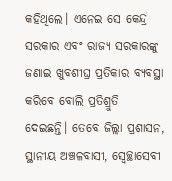କହିଥିଲେ। ଏନେଇ ସେ କେନ୍ଦ୍ର ସରକାର ଏବଂ ରାଜ୍ୟ ସରକାରଙ୍କୁ ଜଣାଇ ଖୁବଶୀଘ୍ର ପ୍ରତିକାର ବ୍ୟବସ୍ଥା କରିବେ ବୋଲି ପ୍ରତିଶ୍ରୁତି ଦେଇଛନ୍ତି। ତେବେ ଜିଲ୍ଲା ପ୍ରଶାସନ, ସ୍ଥାନୀୟ ଅଞ୍ଚଳବାସୀ, ସ୍ବେଚ୍ଛାସେବୀ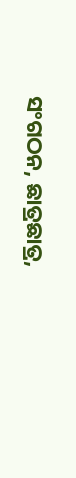ସଂଗଠନ, ଛାତ୍ରଛାତ୍ର,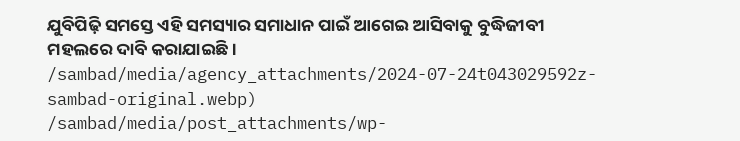ଯୁବିପିଢ଼ି ସମସ୍ତେ ଏହି ସମସ୍ୟାର ସମାଧାନ ପାଇଁ ଆଗେଇ ଆସିବାକୁ ବୁଦ୍ଧିଜୀବୀ ମହଲରେ ଦାବି କରାଯାଇଛି।
/sambad/media/agency_attachments/2024-07-24t043029592z-sambad-original.webp)
/sambad/media/post_attachments/wp-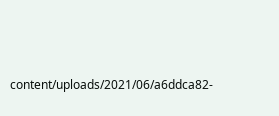content/uploads/2021/06/a6ddca82-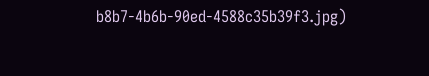b8b7-4b6b-90ed-4588c35b39f3.jpg)